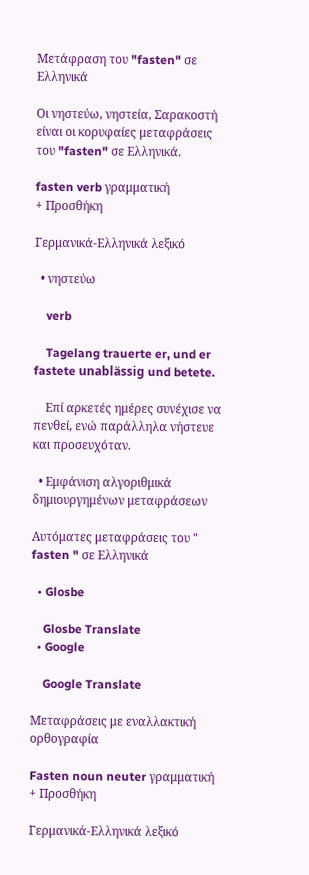Μετάφραση του "fasten" σε Ελληνικά

Οι νηστεύω, νηστεία, Σαρακοστή είναι οι κορυφαίες μεταφράσεις του "fasten" σε Ελληνικά.

fasten verb γραμματική
+ Προσθήκη

Γερμανικά-Ελληνικά λεξικό

  • νηστεύω

    verb

    Tagelang trauerte er, und er fastete unablässig und betete.

    Επί αρκετές ημέρες συνέχισε να πενθεί, ενώ παράλληλα νήστευε και προσευχόταν.

  • Εμφάνιση αλγοριθμικά δημιουργημένων μεταφράσεων

Αυτόματες μεταφράσεις του " fasten " σε Ελληνικά

  • Glosbe

    Glosbe Translate
  • Google

    Google Translate

Μεταφράσεις με εναλλακτική ορθογραφία

Fasten noun neuter γραμματική
+ Προσθήκη

Γερμανικά-Ελληνικά λεξικό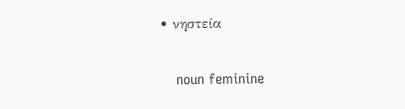• νηστεία

    noun feminine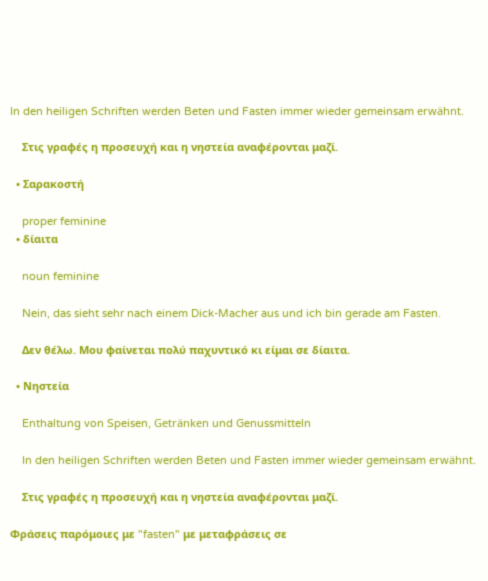In den heiligen Schriften werden Beten und Fasten immer wieder gemeinsam erwähnt.

    Στις γραφές η προσευχή και η νηστεία αναφέρονται μαζί.

  • Σαρακοστή

    proper feminine
  • δίαιτα

    noun feminine

    Nein, das sieht sehr nach einem Dick-Macher aus und ich bin gerade am Fasten.

    Δεν θέλω. Μου φαίνεται πολύ παχυντικό κι είμαι σε δίαιτα.

  • Νηστεία

    Enthaltung von Speisen, Getränken und Genussmitteln

    In den heiligen Schriften werden Beten und Fasten immer wieder gemeinsam erwähnt.

    Στις γραφές η προσευχή και η νηστεία αναφέρονται μαζί.

Φράσεις παρόμοιες με "fasten" με μεταφράσεις σε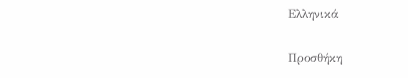Ελληνικά

Προσθήκη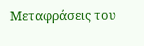Μεταφράσεις του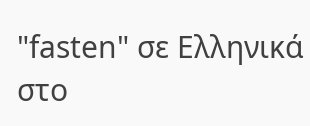"fasten" σε Ελληνικά στο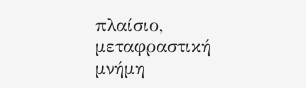πλαίσιο, μεταφραστική μνήμη